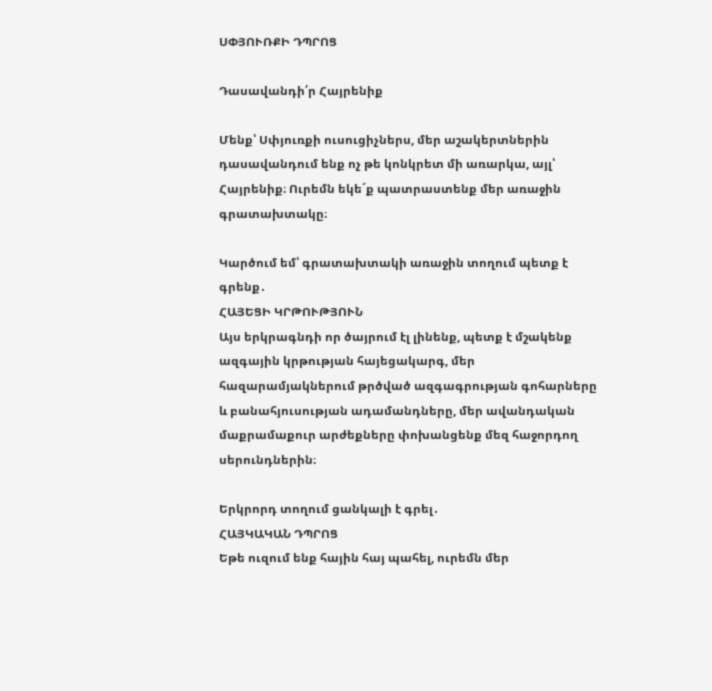ՍՓՅՈՒՌՔԻ ԴՊՐՈՑ

Դասավանդի՛ր Հայրենիք

Մենք՝ Սփյուռքի ուսուցիչներս, մեր աշակերտներին դասավանդում ենք ոչ թե կոնկրետ մի առարկա, այլ՝ Հայրենիք։ Ուրեմն եկե´ք պատրաստենք մեր առաջին գրատախտակը։

Կարծում եմ՝ գրատախտակի առաջին տողում պետք է գրենք․
ՀԱՅԵՑԻ ԿՐԹՈՒԹՅՈՒՆ
Այս երկրագնդի որ ծայրում էլ լինենք, պետք է մշակենք ազգային կրթության հայեցակարգ, մեր հազարամյակներում թրծված ազգագրության գոհարները և բանահյուսության ադամանդները, մեր ավանդական մաքրամաքուր արժեքները փոխանցենք մեզ հաջորդող սերունդներին։

Երկրորդ տողում ցանկալի է գրել․
ՀԱՅԿԱԿԱՆ ԴՊՐՈՑ
Եթե ուզում ենք հային հայ պահել, ուրեմն մեր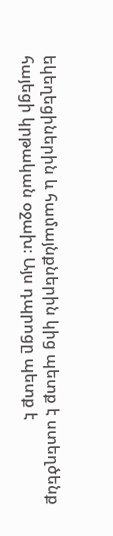եկեղեցիներին և համայնքներին կից պետք է ստեղծենք հայեցի կրթական օջախ։ Այս դպրոցը պետք է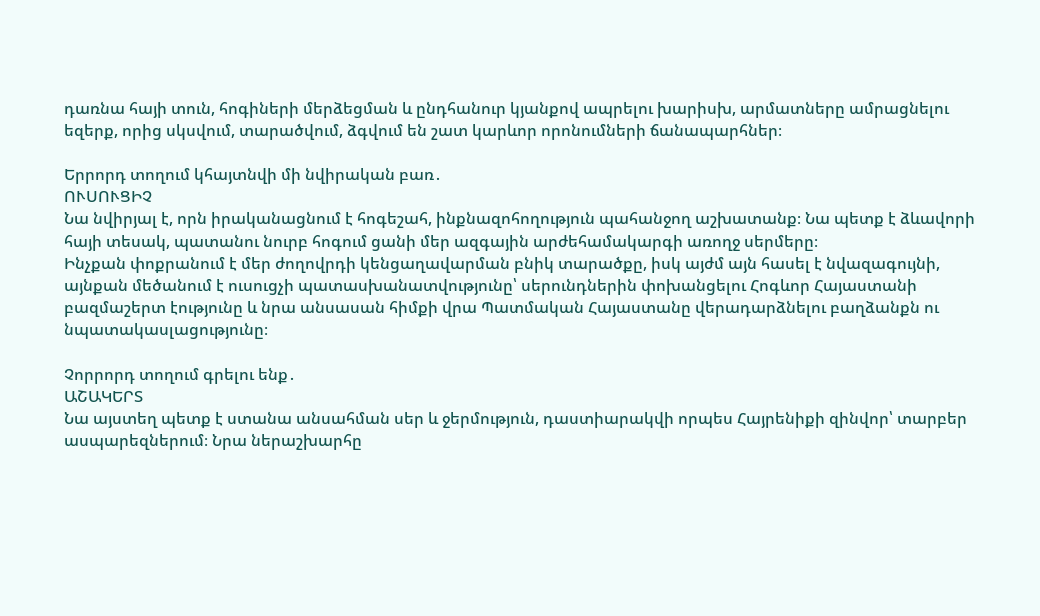դառնա հայի տուն, հոգիների մերձեցման և ընդհանուր կյանքով ապրելու խարիսխ, արմատները ամրացնելու եզերք, որից սկսվում, տարածվում, ձգվում են շատ կարևոր որոնումների ճանապարհներ։

Երրորդ տողում կհայտնվի մի նվիրական բառ․
ՈՒՍՈՒՑԻՉ
Նա նվիրյալ է, որն իրականացնում է հոգեշահ, ինքնազոհողություն պահանջող աշխատանք։ Նա պետք է ձևավորի հայի տեսակ, պատանու նուրբ հոգում ցանի մեր ազգային արժեհամակարգի առողջ սերմերը։
Ինչքան փոքրանում է մեր ժողովրդի կենցաղավարման բնիկ տարածքը, իսկ այժմ այն հասել է նվազագույնի, այնքան մեծանում է ուսուցչի պատասխանատվությունը՝ սերունդներին փոխանցելու Հոգևոր Հայաստանի բազմաշերտ էությունը և նրա անսասան հիմքի վրա Պատմական Հայաստանը վերադարձնելու բաղձանքն ու նպատակասլացությունը։

Չորրորդ տողում գրելու ենք․
ԱՇԱԿԵՐՏ
Նա այստեղ պետք է ստանա անսահման սեր և ջերմություն, դաստիարակվի որպես Հայրենիքի զինվոր՝ տարբեր ասպարեզներում։ Նրա ներաշխարհը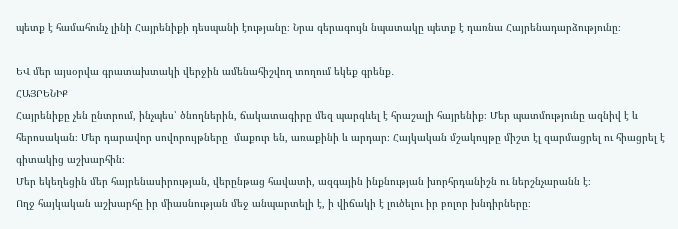պետք է համահունչ լինի Հայրենիքի դեսպանի էությանը։ Նրա գերագույն նպատակը պետք է դառնա Հայրենադարձությունը։

ԵՎ մեր այսօրվա գրատախտակի վերջին ամենահիշվող տողում եկեք գրենք․
ՀԱՅՐԵՆԻՔ
Հայրենիքը չեն ընտրում, ինչպես՝ ծնողներին, ճակատագիրը մեզ պարգևել է հրաշալի հայրենիք։ Մեր պատմությունը ազնիվ է և հերոսական։ Մեր դարավոր սովորույթները  մաքուր են, առաքինի և արդար։ Հայկական մշակույթը միշտ էլ զարմացրել ու հիացրել է գիտակից աշխարհին։
Մեր եկեղեցին մեր հայրենասիրության, վերընթաց հավատի, ազգային ինքնության խորհրդանիշն ու ներշնչարանն է։
Ողջ հայկական աշխարհը իր միասնության մեջ անպարտելի է, ի վիճակի է լուծելու իր բոլոր խնդիրները։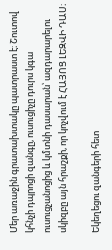Մեր առաջին գրատախտակը պատրաստ է։ Շուտով կհնչի դպրոցի զանգը, ուսուցիչը դուրս կգա ուսուցչանոցից և կմտնի դասարան՝ ազդարարելու սկիզբը այն հրաշքի, որ կոչվում է ՀԱՅՈՑ ԼԵԶՎԻ ԴԱՍ։

Եկեղեցու զանգերի հետ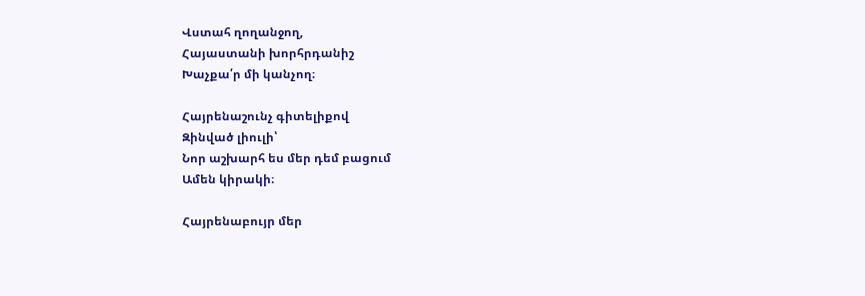Վստահ ղողանջող,
Հայաստանի խորհրդանիշ
Խաչքա՛ր մի կանչող։

Հայրենաշունչ գիտելիքով
Զինված լիուլի՝
Նոր աշխարհ ես մեր դեմ բացում
Ամեն կիրակի։

Հայրենաբույր մեր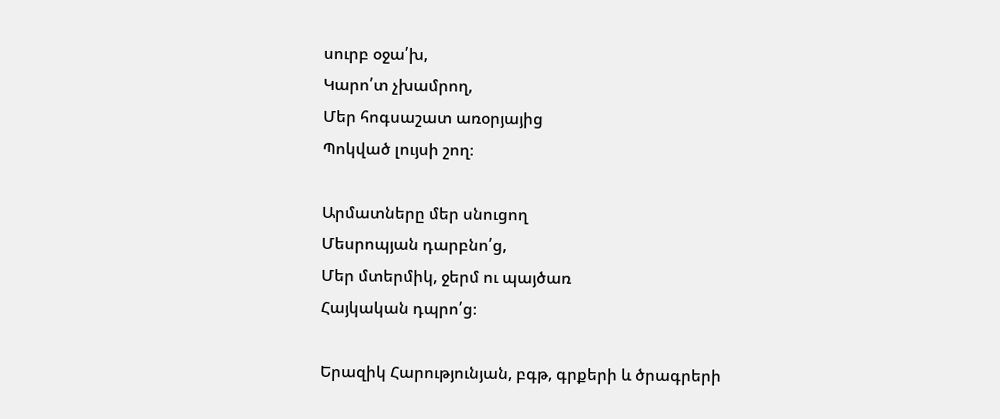սուրբ օջա՛խ,
Կարո՛տ չխամրող,
Մեր հոգսաշատ առօրյայից
Պոկված լույսի շող։

Արմատները մեր սնուցող
Մեսրոպյան դարբնո՛ց,
Մեր մտերմիկ, ջերմ ու պայծառ
Հայկական դպրո՛ց։

Երազիկ Հարությունյան, բգթ, գրքերի և ծրագրերի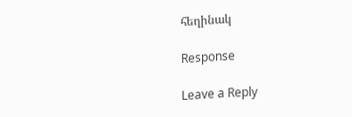հեղինակ

Response

Leave a Reply